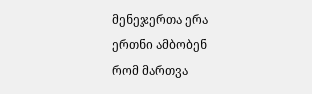მენეჯერთა ერა
ერთნი ამბობენ
რომ მართვა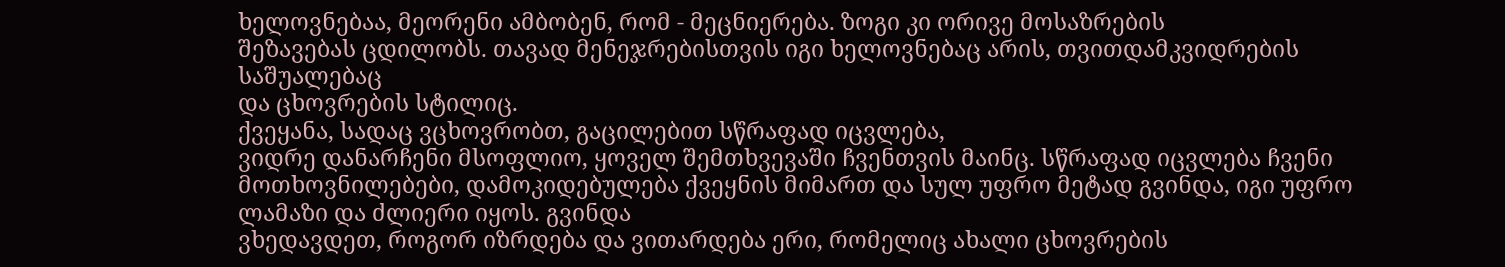ხელოვნებაა, მეორენი ამბობენ, რომ - მეცნიერება. ზოგი კი ორივე მოსაზრების
შეზავებას ცდილობს. თავად მენეჯრებისთვის იგი ხელოვნებაც არის, თვითდამკვიდრების საშუალებაც
და ცხოვრების სტილიც.
ქვეყანა, სადაც ვცხოვრობთ, გაცილებით სწრაფად იცვლება,
ვიდრე დანარჩენი მსოფლიო, ყოველ შემთხვევაში ჩვენთვის მაინც. სწრაფად იცვლება ჩვენი მოთხოვნილებები, დამოკიდებულება ქვეყნის მიმართ და სულ უფრო მეტად გვინდა, იგი უფრო ლამაზი და ძლიერი იყოს. გვინდა
ვხედავდეთ, როგორ იზრდება და ვითარდება ერი, რომელიც ახალი ცხოვრების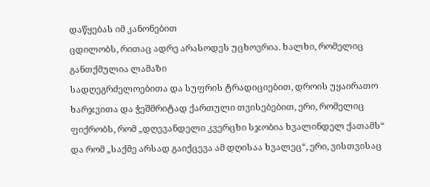დაწყებას იმ კანონებით
ცდილობს, რითაც ადრე არასოდეს უცხოვრია. ხალხი, რომელიც განთქმულია ლამაზი
სადღეგრძელოებითა და სუფრის ტრადიციებით, დროის უყაირათო ხარჯვითა და ჭეშმრიტად ქართული თვისებებით, ერი, რომელიც ფიქრობს, რომ „დღევანდელი კვერცხი სჯობია ხვალინდელ ქათამს“ და რომ „საქმე არსად გაიქცევა ამ დღისაა ხვალეც“, ერი, ვისთვისაც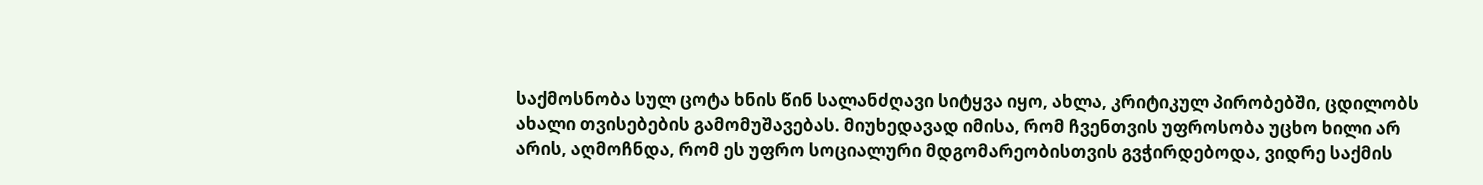საქმოსნობა სულ ცოტა ხნის წინ სალანძღავი სიტყვა იყო, ახლა, კრიტიკულ პირობებში, ცდილობს ახალი თვისებების გამომუშავებას. მიუხედავად იმისა, რომ ჩვენთვის უფროსობა უცხო ხილი არ არის, აღმოჩნდა, რომ ეს უფრო სოციალური მდგომარეობისთვის გვჭირდებოდა, ვიდრე საქმის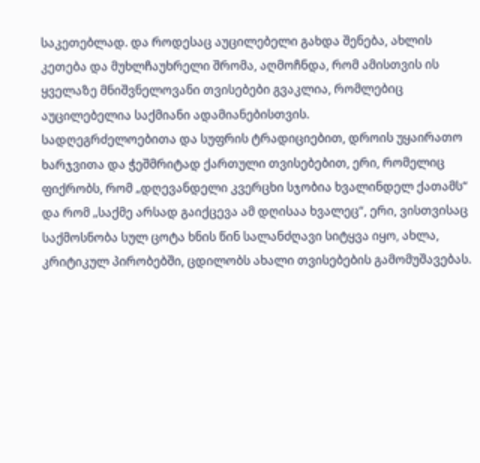საკეთებლად. და როდესაც აუცილებელი გახდა შენება, ახლის კეთება და მუხლჩაუხრელი შრომა, აღმოჩნდა, რომ ამისთვის ის ყველაზე მნიშვნელოვანი თვისებები გვაკლია, რომლებიც აუცილებელია საქმიანი ადამიანებისთვის.
სადღეგრძელოებითა და სუფრის ტრადიციებით, დროის უყაირათო ხარჯვითა და ჭეშმრიტად ქართული თვისებებით, ერი, რომელიც ფიქრობს, რომ „დღევანდელი კვერცხი სჯობია ხვალინდელ ქათამს“ და რომ „საქმე არსად გაიქცევა ამ დღისაა ხვალეც“, ერი, ვისთვისაც საქმოსნობა სულ ცოტა ხნის წინ სალანძღავი სიტყვა იყო, ახლა, კრიტიკულ პირობებში, ცდილობს ახალი თვისებების გამომუშავებას.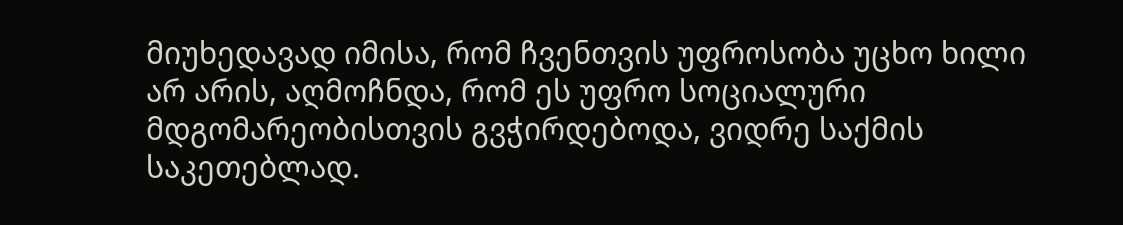მიუხედავად იმისა, რომ ჩვენთვის უფროსობა უცხო ხილი არ არის, აღმოჩნდა, რომ ეს უფრო სოციალური მდგომარეობისთვის გვჭირდებოდა, ვიდრე საქმის საკეთებლად.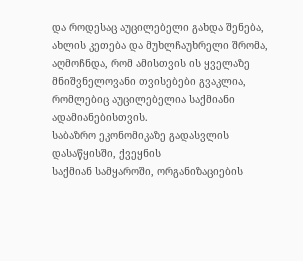და როდესაც აუცილებელი გახდა შენება, ახლის კეთება და მუხლჩაუხრელი შრომა, აღმოჩნდა, რომ ამისთვის ის ყველაზე მნიშვნელოვანი თვისებები გვაკლია, რომლებიც აუცილებელია საქმიანი ადამიანებისთვის.
საბაზრო ეკონომიკაზე გადასვლის დასაწყისში, ქვეყნის
საქმიან სამყაროში, ორგანიზაციების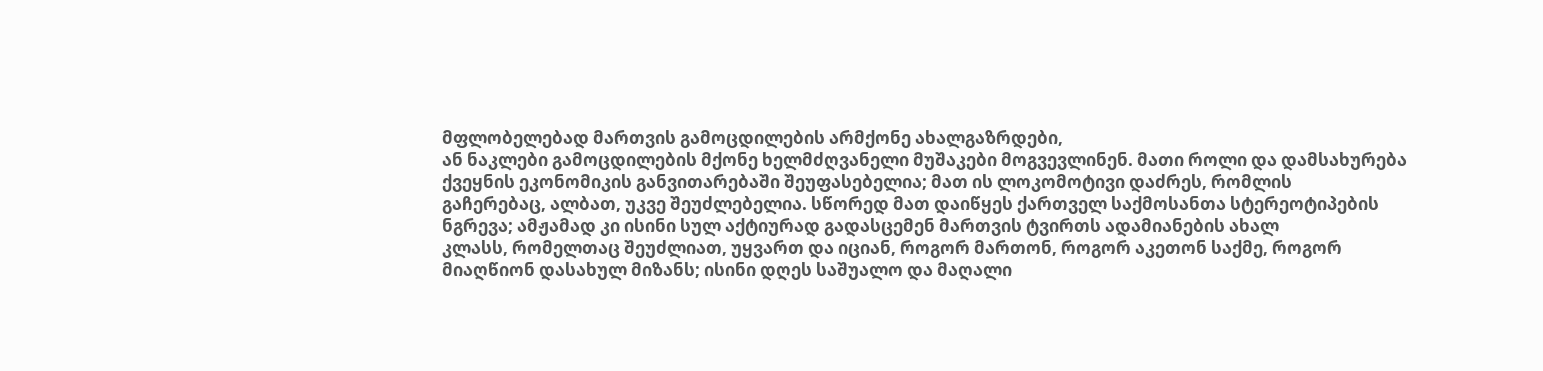მფლობელებად მართვის გამოცდილების არმქონე ახალგაზრდები,
ან ნაკლები გამოცდილების მქონე ხელმძღვანელი მუშაკები მოგვევლინენ. მათი როლი და დამსახურება
ქვეყნის ეკონომიკის განვითარებაში შეუფასებელია; მათ ის ლოკომოტივი დაძრეს, რომლის
გაჩერებაც, ალბათ, უკვე შეუძლებელია. სწორედ მათ დაიწყეს ქართველ საქმოსანთა სტერეოტიპების
ნგრევა; ამჟამად კი ისინი სულ აქტიურად გადასცემენ მართვის ტვირთს ადამიანების ახალ
კლასს, რომელთაც შეუძლიათ, უყვართ და იციან, როგორ მართონ, როგორ აკეთონ საქმე, როგორ
მიაღწიონ დასახულ მიზანს; ისინი დღეს საშუალო და მაღალი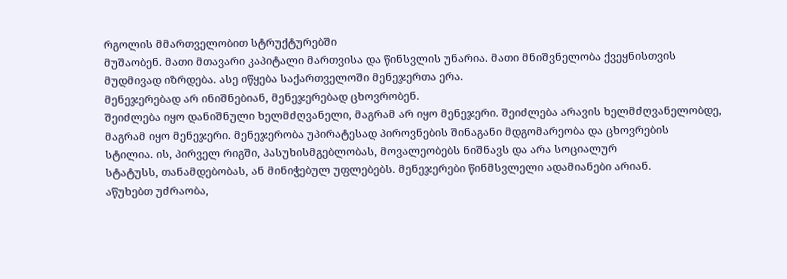რგოლის მმართველობით სტრუქტურებში
მუშაობენ. მათი მთავარი კაპიტალი მართვისა და წინსვლის უნარია. მათი მნიშვნელობა ქვეყნისთვის
მუდმივად იზრდება. ასე იწყება საქართველოში მენეჯერთა ერა.
მენეჯერებად არ ინიშნებიან, მენეჯერებად ცხოვრობენ.
შეიძლება იყო დანიშნული ხელმძღვანელი, მაგრამ არ იყო მენეჯერი. შეიძლება არავის ხელმძღვანელობდე,
მაგრამ იყო მენეჯერი. მენეჯერობა უპირატესად პიროვნების შინაგანი მდგომარეობა და ცხოვრების
სტილია. ის, პირველ რიგში, პასუხისმგებლობას, მოვალეობებს ნიშნავს და არა სოციალურ
სტატუსს, თანამდებობას, ან მინიჭებულ უფლებებს. მენეჯერები წინმსვლელი ადამიანები არიან.
აწუხებთ უძრაობა,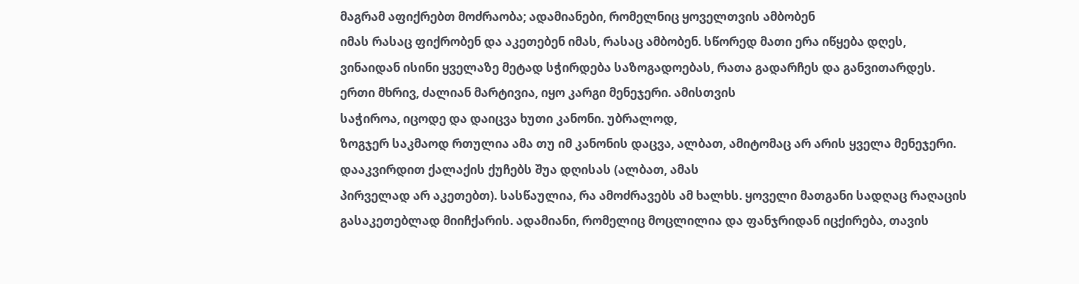მაგრამ აფიქრებთ მოძრაობა; ადამიანები, რომელნიც ყოველთვის ამბობენ
იმას რასაც ფიქრობენ და აკეთებენ იმას, რასაც ამბობენ. სწორედ მათი ერა იწყება დღეს,
ვინაიდან ისინი ყველაზე მეტად სჭირდება საზოგადოებას, რათა გადარჩეს და განვითარდეს.
ერთი მხრივ, ძალიან მარტივია, იყო კარგი მენეჯერი. ამისთვის
საჭიროა, იცოდე და დაიცვა ხუთი კანონი. უბრალოდ,
ზოგჯერ საკმაოდ რთულია ამა თუ იმ კანონის დაცვა, ალბათ, ამიტომაც არ არის ყველა მენეჯერი.
დააკვირდით ქალაქის ქუჩებს შუა დღისას (ალბათ, ამას
პირველად არ აკეთებთ). სასწაულია, რა ამოძრავებს ამ ხალხს. ყოველი მათგანი სადღაც რაღაცის
გასაკეთებლად მიიჩქარის. ადამიანი, რომელიც მოცლილია და ფანჯრიდან იცქირება, თავის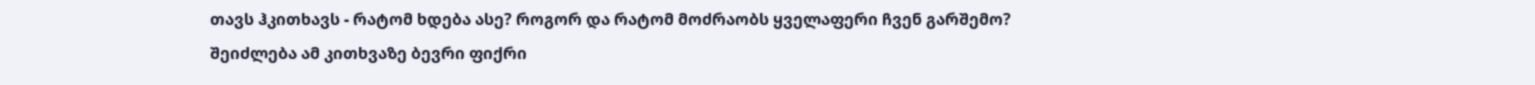თავს ჰკითხავს - რატომ ხდება ასე? როგორ და რატომ მოძრაობს ყველაფერი ჩვენ გარშემო?
შეიძლება ამ კითხვაზე ბევრი ფიქრი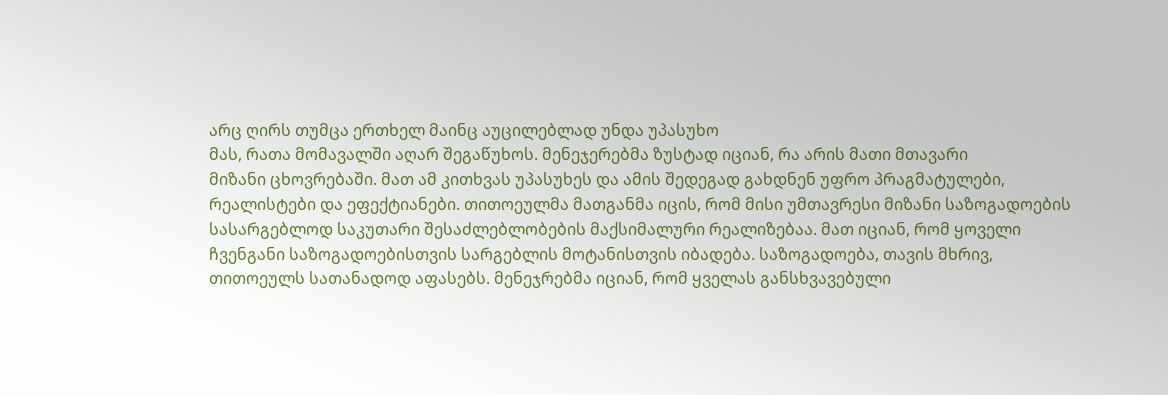არც ღირს თუმცა ერთხელ მაინც აუცილებლად უნდა უპასუხო
მას, რათა მომავალში აღარ შეგაწუხოს. მენეჯერებმა ზუსტად იციან, რა არის მათი მთავარი
მიზანი ცხოვრებაში. მათ ამ კითხვას უპასუხეს და ამის შედეგად გახდნენ უფრო პრაგმატულები,
რეალისტები და ეფექტიანები. თითოეულმა მათგანმა იცის, რომ მისი უმთავრესი მიზანი საზოგადოების
სასარგებლოდ საკუთარი შესაძლებლობების მაქსიმალური რეალიზებაა. მათ იციან, რომ ყოველი
ჩვენგანი საზოგადოებისთვის სარგებლის მოტანისთვის იბადება. საზოგადოება, თავის მხრივ,
თითოეულს სათანადოდ აფასებს. მენეჯრებმა იციან, რომ ყველას განსხვავებული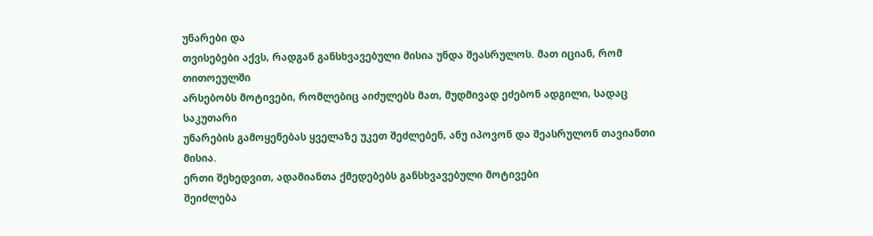უნარები და
თვისებები აქვს, რადგან განსხვავებული მისია უნდა შეასრულოს. მათ იციან, რომ თითოეულში
არსებობს მოტივები, რომლებიც აიძულებს მათ, მუდმივად ეძებონ ადგილი, სადაც საკუთარი
უნარების გამოყენებას ყველაზე უკეთ შეძლებენ, ანუ იპოვონ და შეასრულონ თავიანთი მისია.
ერთი შეხედვით, ადამიანთა ქმედებებს განსხვავებული მოტივები
შეიძლება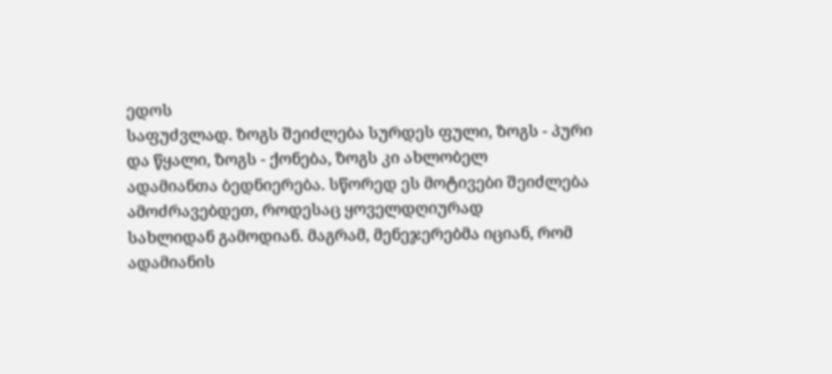ედოს
საფუძვლად. ზოგს შეიძლება სურდეს ფული, ზოგს - პური და წყალი, ზოგს - ქონება, ზოგს კი ახლობელ
ადამიანთა ბედნიერება. სწორედ ეს მოტივები შეიძლება ამოძრავებდეთ, როდესაც ყოველდღიურად
სახლიდან გამოდიან. მაგრამ, მენეჯერებმა იციან, რომ ადამიანის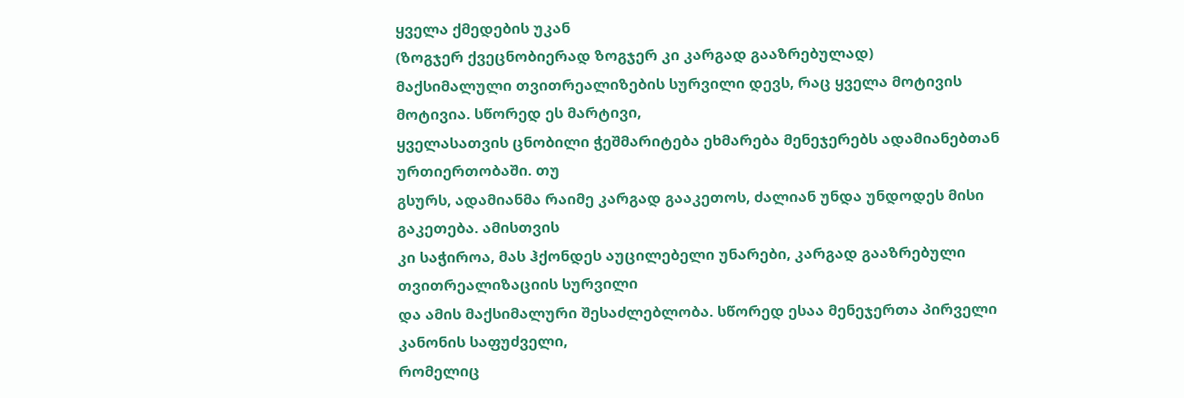ყველა ქმედების უკან
(ზოგჯერ ქვეცნობიერად ზოგჯერ კი კარგად გააზრებულად)
მაქსიმალული თვითრეალიზების სურვილი დევს, რაც ყველა მოტივის მოტივია. სწორედ ეს მარტივი,
ყველასათვის ცნობილი ჭეშმარიტება ეხმარება მენეჯერებს ადამიანებთან ურთიერთობაში. თუ
გსურს, ადამიანმა რაიმე კარგად გააკეთოს, ძალიან უნდა უნდოდეს მისი გაკეთება. ამისთვის
კი საჭიროა, მას ჰქონდეს აუცილებელი უნარები, კარგად გააზრებული თვითრეალიზაციის სურვილი
და ამის მაქსიმალური შესაძლებლობა. სწორედ ესაა მენეჯერთა პირველი კანონის საფუძველი,
რომელიც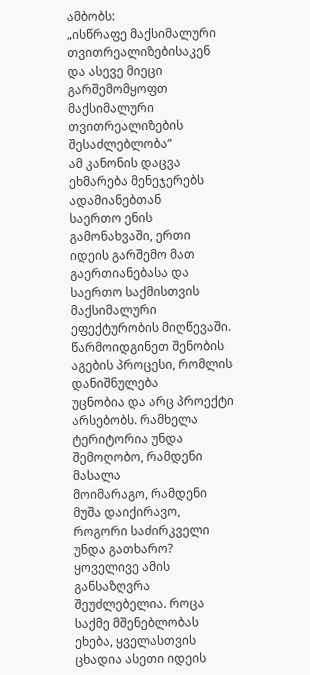ამბობს:
„ისწრაფე მაქსიმალური თვითრეალიზებისაკენ და ასევე მიეცი გარშემომყოფთ მაქსიმალური
თვითრეალიზების შესაძლებლობა“
ამ კანონის დაცვა ეხმარება მენეჯერებს ადამიანებთან
საერთო ენის გამონახვაში, ერთი იდეის გარშემო მათ გაერთიანებასა და საერთო საქმისთვის
მაქსიმალური ეფექტურობის მიღწევაში.
წარმოიდგინეთ შენობის აგების პროცესი, რომლის დანიშნულება
უცნობია და არც პროექტი არსებობს. რამხელა ტერიტორია უნდა შემოღობო, რამდენი მასალა
მოიმარაგო, რამდენი მუშა დაიქირავო, როგორი საძირკველი უნდა გათხარო? ყოველივე ამის
განსაზღვრა შეუძლებელია. როცა საქმე მშენებლობას ეხება, ყველასთვის ცხადია ასეთი იდეის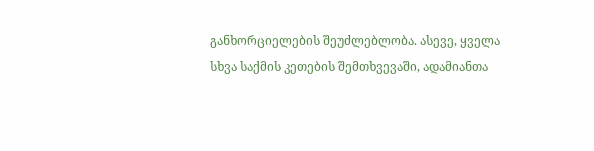განხორციელების შეუძლებლობა. ასევე, ყველა
სხვა საქმის კეთების შემთხვევაში, ადამიანთა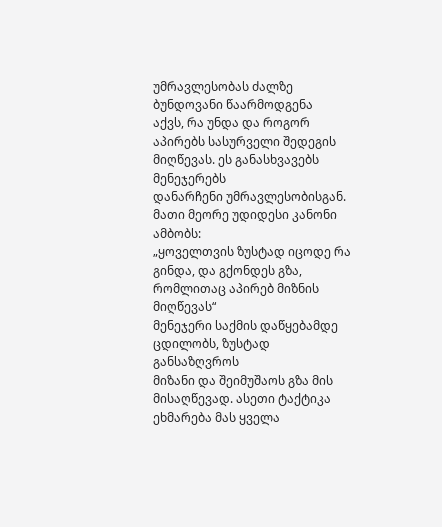უმრავლესობას ძალზე ბუნდოვანი წაარმოდგენა
აქვს, რა უნდა და როგორ აპირებს სასურველი შედეგის მიღწევას. ეს განასხვავებს მენეჯერებს
დანარჩენი უმრავლესობისგან. მათი მეორე უდიდესი კანონი ამბობს:
„ყოველთვის ზუსტად იცოდე რა გინდა, და გქონდეს გზა, რომლითაც აპირებ მიზნის
მიღწევას“
მენეჯერი საქმის დაწყებამდე ცდილობს, ზუსტად განსაზღვროს
მიზანი და შეიმუშაოს გზა მის მისაღწევად. ასეთი ტაქტიკა ეხმარება მას ყველა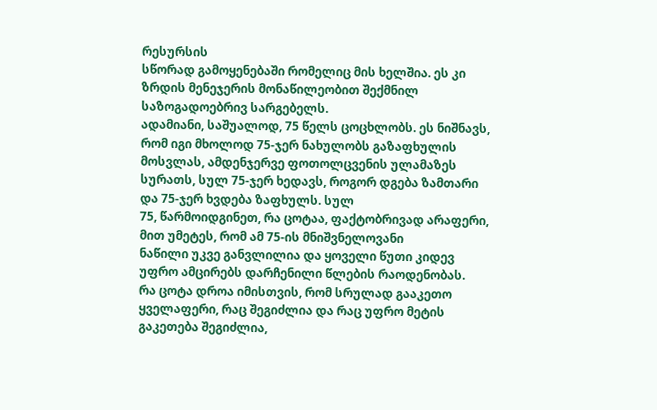რესურსის
სწორად გამოყენებაში რომელიც მის ხელშია. ეს კი ზრდის მენეჯერის მონაწილეობით შექმნილ
საზოგადოებრივ სარგებელს.
ადამიანი, საშუალოდ, 75 წელს ცოცხლობს. ეს ნიშნავს,
რომ იგი მხოლოდ 75-ჯერ ნახულობს გაზაფხულის მოსვლას, ამდენჯერვე ფოთოლცვენის ულამაზეს
სურათს, სულ 75-ჯერ ხედავს, როგორ დგება ზამთარი და 75-ჯერ ხვდება ზაფხულს. სულ
75, წარმოიდგინეთ, რა ცოტაა, ფაქტობრივად არაფერი, მით უმეტეს, რომ ამ 75-ის მნიშვნელოვანი
ნაწილი უკვე განვლილია და ყოველი წუთი კიდევ უფრო ამცირებს დარჩენილი წლების რაოდენობას.
რა ცოტა დროა იმისთვის, რომ სრულად გააკეთო ყველაფერი, რაც შეგიძლია და რაც უფრო მეტის
გაკეთება შეგიძლია,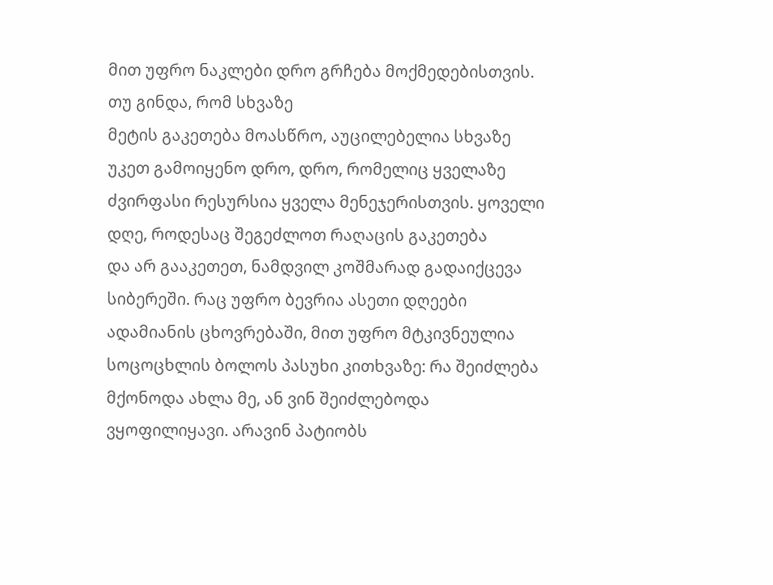მით უფრო ნაკლები დრო გრჩება მოქმედებისთვის. თუ გინდა, რომ სხვაზე
მეტის გაკეთება მოასწრო, აუცილებელია სხვაზე უკეთ გამოიყენო დრო, დრო, რომელიც ყველაზე
ძვირფასი რესურსია ყველა მენეჯერისთვის. ყოველი დღე, როდესაც შეგეძლოთ რაღაცის გაკეთება
და არ გააკეთეთ, ნამდვილ კოშმარად გადაიქცევა სიბერეში. რაც უფრო ბევრია ასეთი დღეები
ადამიანის ცხოვრებაში, მით უფრო მტკივნეულია სოცოცხლის ბოლოს პასუხი კითხვაზე: რა შეიძლება
მქონოდა ახლა მე, ან ვინ შეიძლებოდა ვყოფილიყავი. არავინ პატიობს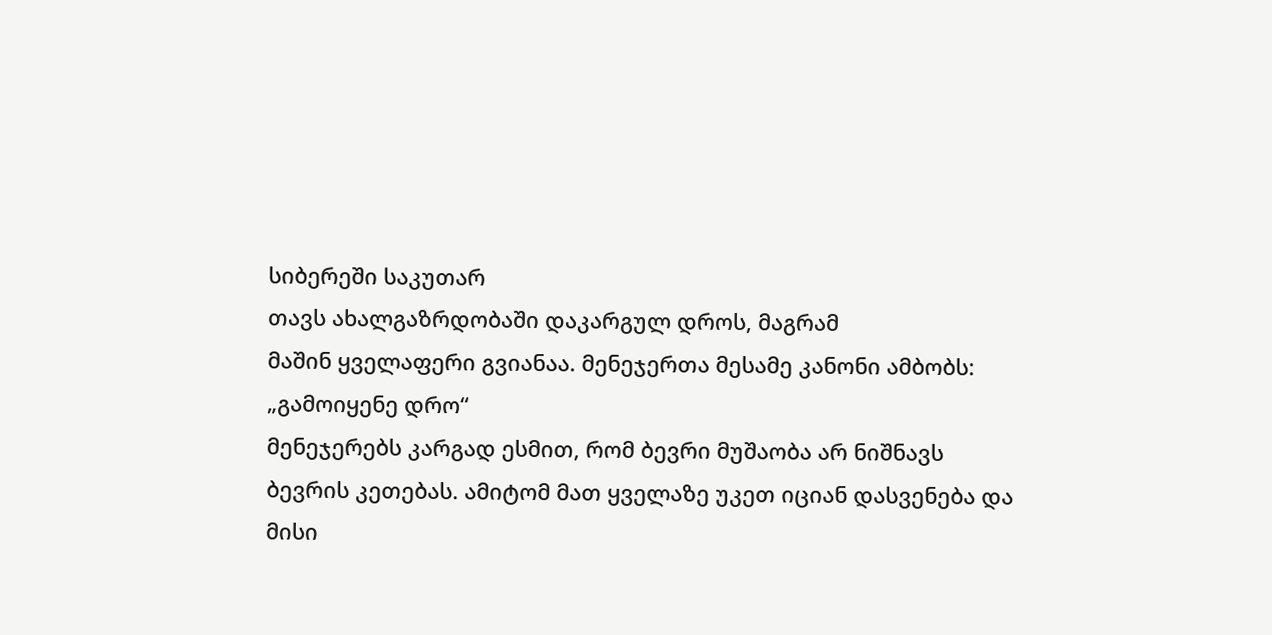სიბერეში საკუთარ
თავს ახალგაზრდობაში დაკარგულ დროს, მაგრამ
მაშინ ყველაფერი გვიანაა. მენეჯერთა მესამე კანონი ამბობს:
„გამოიყენე დრო“
მენეჯერებს კარგად ესმით, რომ ბევრი მუშაობა არ ნიშნავს
ბევრის კეთებას. ამიტომ მათ ყველაზე უკეთ იციან დასვენება და მისი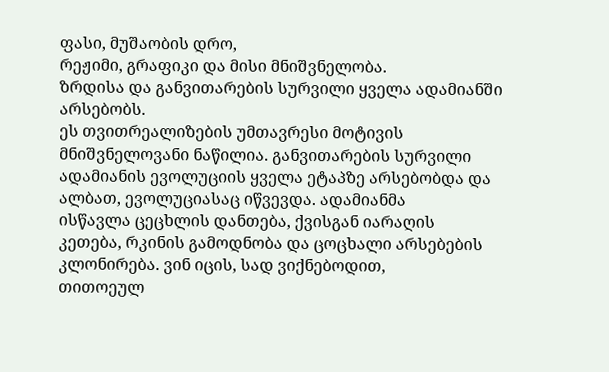ფასი, მუშაობის დრო,
რეჟიმი, გრაფიკი და მისი მნიშვნელობა.
ზრდისა და განვითარების სურვილი ყველა ადამიანში არსებობს.
ეს თვითრეალიზების უმთავრესი მოტივის მნიშვნელოვანი ნაწილია. განვითარების სურვილი
ადამიანის ევოლუციის ყველა ეტაპზე არსებობდა და ალბათ, ევოლუციასაც იწვევდა. ადამიანმა
ისწავლა ცეცხლის დანთება, ქვისგან იარაღის
კეთება, რკინის გამოდნობა და ცოცხალი არსებების კლონირება. ვინ იცის, სად ვიქნებოდით,
თითოეულ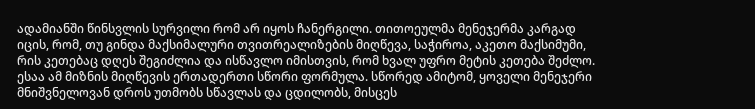ადამიანში წინსვლის სურვილი რომ არ იყოს ჩანერგილი. თითოეულმა მენეჯერმა კარგად
იცის, რომ, თუ გინდა მაქსიმალური თვითრეალიზების მიღწევა, საჭიროა, აკეთო მაქსიმუმი,
რის კეთებაც დღეს შეგიძლია და ისწავლო იმისთვის, რომ ხვალ უფრო მეტის კეთება შეძლო.
ესაა ამ მიზნის მიღწევის ერთადერთი სწორი ფორმულა. სწორედ ამიტომ, ყოველი მენეჯერი
მნიშვნელოვან დროს უთმობს სწავლას და ცდილობს, მისცეს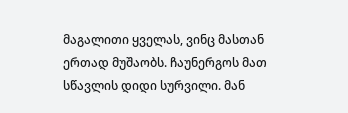მაგალითი ყველას, ვინც მასთან
ერთად მუშაობს. ჩაუნერგოს მათ სწავლის დიდი სურვილი. მან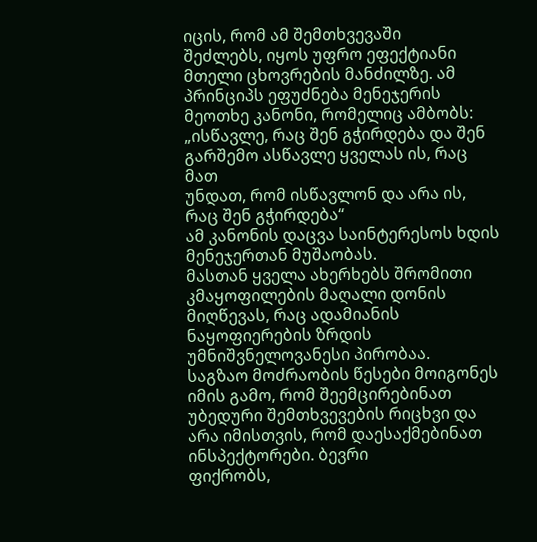იცის, რომ ამ შემთხვევაში
შეძლებს, იყოს უფრო ეფექტიანი მთელი ცხოვრების მანძილზე. ამ პრინციპს ეფუძნება მენეჯერის
მეოთხე კანონი, რომელიც ამბობს:
„ისწავლე, რაც შენ გჭირდება და შენ გარშემო ასწავლე ყველას ის, რაც მათ
უნდათ, რომ ისწავლონ და არა ის, რაც შენ გჭირდება“
ამ კანონის დაცვა საინტერესოს ხდის მენეჯერთან მუშაობას.
მასთან ყველა ახერხებს შრომითი კმაყოფილების მაღალი დონის მიღწევას, რაც ადამიანის
ნაყოფიერების ზრდის უმნიშვნელოვანესი პირობაა.
საგზაო მოძრაობის წესები მოიგონეს იმის გამო, რომ შეემცირებინათ
უბედური შემთხვევების რიცხვი და არა იმისთვის, რომ დაესაქმებინათ ინსპექტორები. ბევრი
ფიქრობს,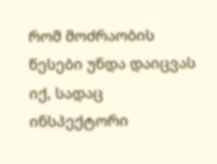რომ მოძრაობის წესები უნდა დაიცვას იქ, სადაც ინსპექტორი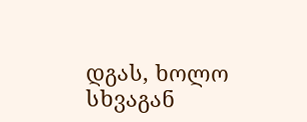დგას, ხოლო სხვაგან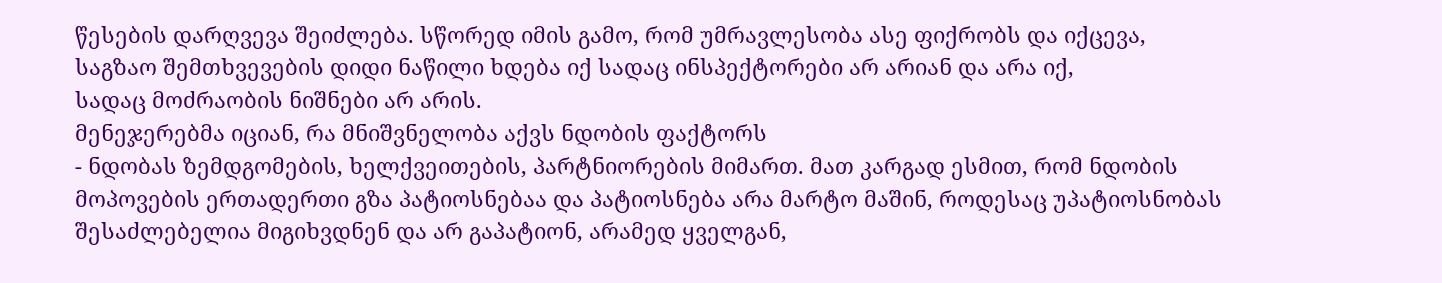წესების დარღვევა შეიძლება. სწორედ იმის გამო, რომ უმრავლესობა ასე ფიქრობს და იქცევა,
საგზაო შემთხვევების დიდი ნაწილი ხდება იქ სადაც ინსპექტორები არ არიან და არა იქ,
სადაც მოძრაობის ნიშნები არ არის.
მენეჯერებმა იციან, რა მნიშვნელობა აქვს ნდობის ფაქტორს
- ნდობას ზემდგომების, ხელქვეითების, პარტნიორების მიმართ. მათ კარგად ესმით, რომ ნდობის
მოპოვების ერთადერთი გზა პატიოსნებაა და პატიოსნება არა მარტო მაშინ, როდესაც უპატიოსნობას
შესაძლებელია მიგიხვდნენ და არ გაპატიონ, არამედ ყველგან,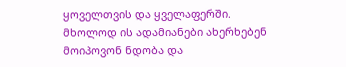ყოველთვის და ყველაფერში.
მხოლოდ ის ადამიანები ახერხებენ მოიპოვონ ნდობა და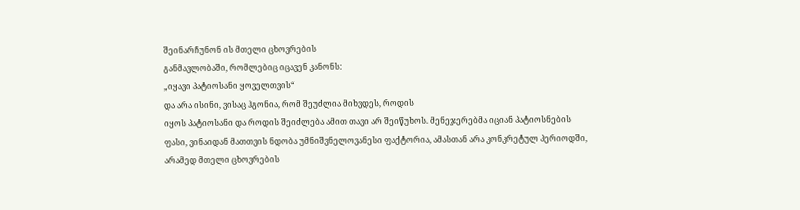შეინარჩუნონ ის მთელი ცხოვრების
განმავლობაში, რომლებიც იცავენ კანონს:
„იყავი პატიოსანი ყოველთვის“
და არა ისინი, ვისაც ჰგონია, რომ შეუძლია მიხვდეს, როდის
იყოს პატიოსანი და როდის შეიძლება ამით თავი არ შეიწუხოს. მენეჯერებმა იციან პატიოსნების
ფასი, ვინაიდან მათთვის ნდობა უმნიშვნელოვანესი ფაქტორია, ამასთან არა კონკრეტულ პერიოდში,
არამედ მთელი ცხოვრების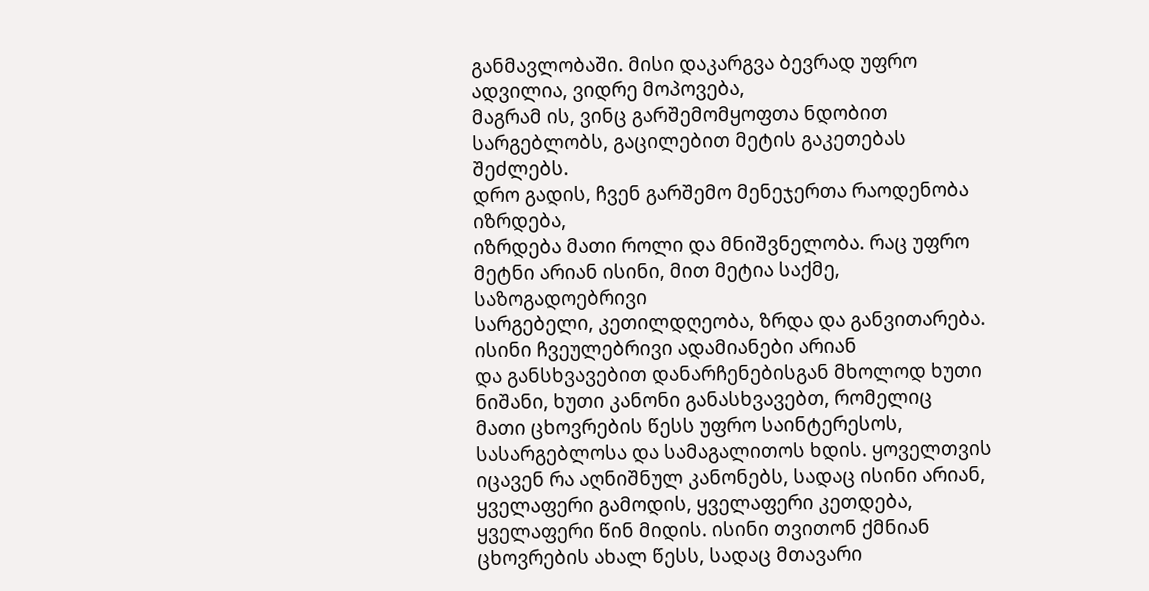განმავლობაში. მისი დაკარგვა ბევრად უფრო ადვილია, ვიდრე მოპოვება,
მაგრამ ის, ვინც გარშემომყოფთა ნდობით სარგებლობს, გაცილებით მეტის გაკეთებას შეძლებს.
დრო გადის, ჩვენ გარშემო მენეჯერთა რაოდენობა იზრდება,
იზრდება მათი როლი და მნიშვნელობა. რაც უფრო მეტნი არიან ისინი, მით მეტია საქმე, საზოგადოებრივი
სარგებელი, კეთილდღეობა, ზრდა და განვითარება. ისინი ჩვეულებრივი ადამიანები არიან
და განსხვავებით დანარჩენებისგან მხოლოდ ხუთი ნიშანი, ხუთი კანონი განასხვავებთ, რომელიც
მათი ცხოვრების წესს უფრო საინტერესოს, სასარგებლოსა და სამაგალითოს ხდის. ყოველთვის
იცავენ რა აღნიშნულ კანონებს, სადაც ისინი არიან, ყველაფერი გამოდის, ყველაფერი კეთდება,
ყველაფერი წინ მიდის. ისინი თვითონ ქმნიან
ცხოვრების ახალ წესს, სადაც მთავარი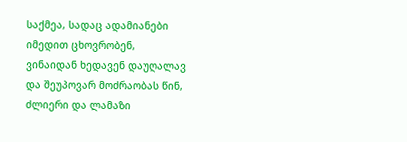საქმეა, სადაც ადამიანები იმედით ცხოვრობენ,
ვინაიდან ხედავენ დაუღალავ და შეუპოვარ მოძრაობას წინ, ძლიერი და ლამაზი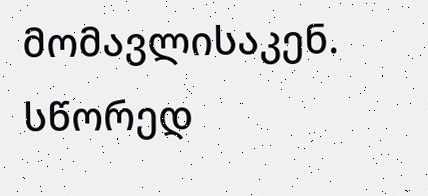მომავლისაკენ.
სწორედ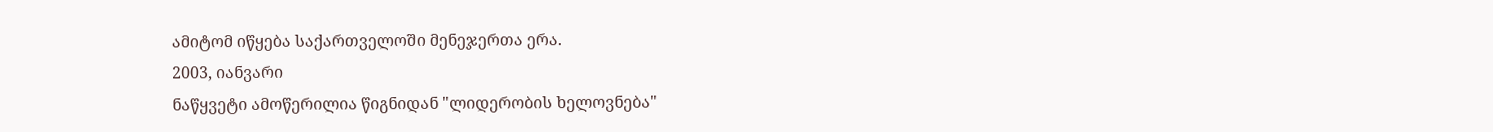ამიტომ იწყება საქართველოში მენეჯერთა ერა.
2003, იანვარი
ნაწყვეტი ამოწერილია წიგნიდან "ლიდერობის ხელოვნება"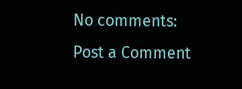No comments:
Post a Comment